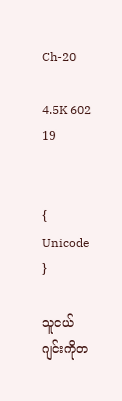Ch-20

4.5K 602 19


{ Unicode }

သူငယ်ဂျင်းကိုတ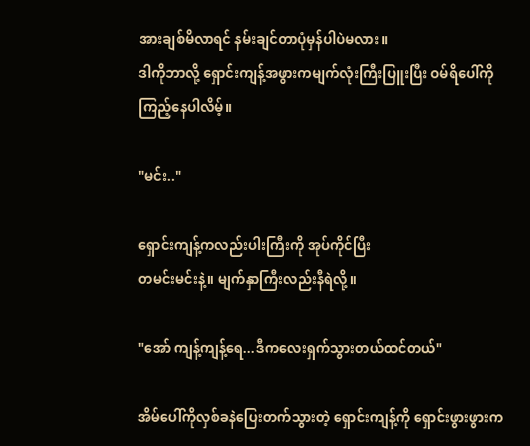အားချစ်မိလာရင် နမ်းချင်တာပုံမှန်ပါပဲမလား။
ဒါကိုဘာလို့ ရှောင်းကျန့်အဖွားကမျက်လုံးကြီးပြူးပြီး ဝမ်ရိပေါ်ကိုကြည့်နေပါလိမ့်။

"မင်း.."

ရှောင်းကျန့်ကလည်းပါးကြီးကို အုပ်ကိုင်ပြီး
တမင်းမင်းနဲ့။ မျက်နှာကြီးလည်းနီရဲလို့။

"အော် ကျန့်ကျန့်ရေ...ဒီကလေးရှက်သွားတယ်ထင်တယ်"

အိမ်ပေါ်ကိုလှစ်ခနဲပြေးတက်သွားတဲ့ ရှောင်းကျန့်ကို ရှောင်းဖွားဖွားက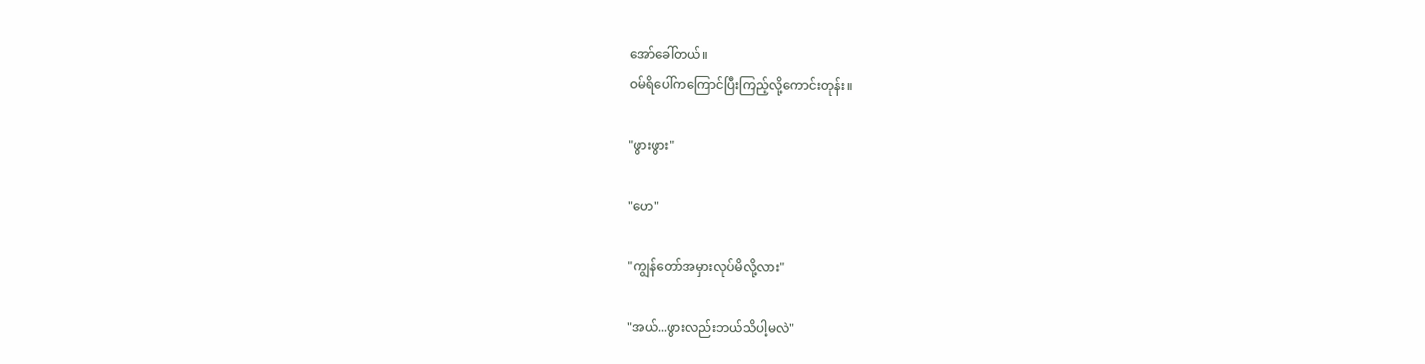အော်ခေါ်တယ်။
ဝမ်ရိပေါ်ကကြောင်ပြီးကြည့်လို့ကောင်းတုန်း။

"ဖွားဖွား"

"ဟေ"

"ကျွန်တော်အမှားလုပ်မိလို့လား"

"အယ်...ဖွားလည်းဘယ်သိပါ့မလဲ"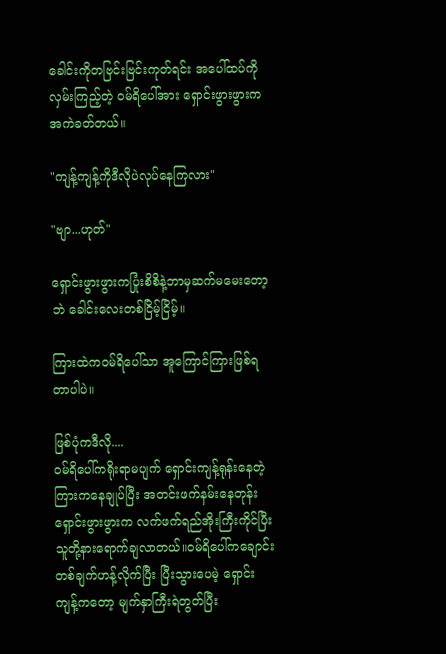ခေါင်းကိုတဗြင်းဗြင်းကုတ်ရင်း အပေါ်ထပ်ကိုလှမ်းကြည့်တဲ့ ဝမ်ရိပေါ်အား ရှောင်းဖွားဖွားကအကဲခတ်တယ်။

"ကျန့်ကျန့်ကိုဒီလိုပဲလုပ်နေကြလား"

"ဗျာ...ဟုတ်"

ရှောင်းဖွားဖွားကပြုံးစိစိနဲ့ဘာမှဆက်မမေးတော့ဘဲ ခေါင်းလေးတစ်ငြိမ့်ငြိမ့်။

ကြားထဲကဝမ်ရိပေါ်သာ အူကြောင်ကြားဖြစ်ရတာပါပဲ။

ဖြစ်ပုံကဒီလို....
ဝမ်ရိပေါ်ကရိုးရာမပျက် ရှောင်းကျန့်ရုန်း‌နေတဲ့ကြားကနေချုပ်ပြီး အတင်းဖက်နမ်းနေတုန်း ရှောင်းဖွားဖွားက လက်ဖက်ရည်အိုးကြီးကိုင်ပြီး သူတို့နားရောက်ချလာတယ်။‌ဝမ်ရိပေါ်ကချောင်းတစ်ချက်ဟန့်လိုက်ပြီး ပြီးသွားပေမဲ့ ရှောင်းကျန့်ကတော့ မျက်နှာကြီးရဲတွတ်ပြီး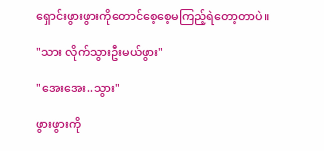ရှောင်းဖွားဖွားကိုတောင်စေ့စေ့မကြည့်ရဲတော့တာပဲ။

"သား လိုက်သွားဦးမယ်ဖွား"

"အေးအေး..သွား"

ဖွားဖွားကို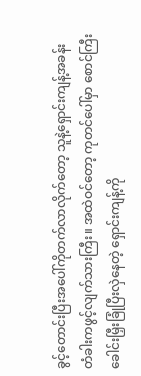ခွင့်တောင်းပြီးအပေါ်ကိုတက်လာလိုက်တော့ သူနဲ့ရှောင်းကျန့်အခန်းတံခါးကဖွင့်လျက်သားကြီး။ အထဲဝင်တော့ ကုတင်ပေါ်မှာ စောင်ကြီးခေါင်းမြှီးခြုံပြီးလှဲနေတဲ့ ရှောင်းကျန့်ကို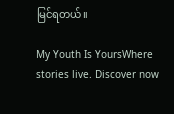မြင်ရတယ်။

My Youth Is YoursWhere stories live. Discover now